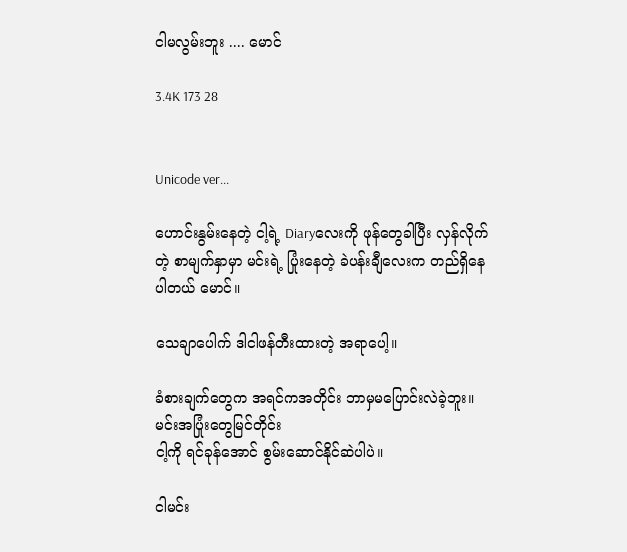ငါမလွမ်းဘူး .... မောင်

3.4K 173 28


Unicode ver...

ဟောင်းနွမ်းနေတဲ့ ငါ့ရဲ့ Diaryလေးကို ဖုန်တွေခါပြီး လှန်လိုက်တဲ့ စာမျက်နှာမှာ မင်းရဲ့ ပြုံးနေတဲ့ ခဲပန်းချီလေးက တည်ရှိနေပါတယ် မောင်။

သေချာပေါက် ဒါငါဖန်တီးထားတဲ့ အရာပေါ့။

ခံစားချက်တွေက အရင်ကအတိုင်း ဘာမှမပြောင်းလဲခဲ့ဘူး။ မင်းအပြုံးတွေမြင်တိုင်း
ငါ့ကို ရင်ခုန်အောင် စွမ်းဆောင်နိုင်ဆဲပါပဲ။

ငါမင်း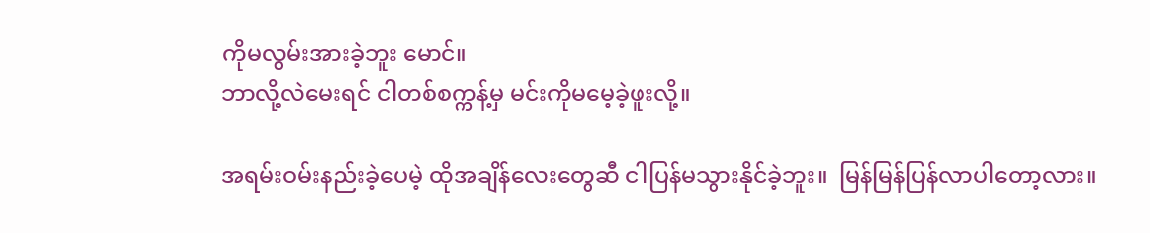ကိုမလွမ်းအားခဲ့ဘူး မောင်။
ဘာလို့လဲမေးရင် ငါတစ်စက္ကန့်မှ မင်းကိုမမေ့ခဲ့ဖူးလို့။

အရမ်းဝမ်းနည်းခဲ့ပေမဲ့ ထိုအချိန်လေးတွေဆီ ငါပြန်မသွားနိုင်ခဲ့ဘူး။  မြန်မြန်ပြန်လာပါတော့လား။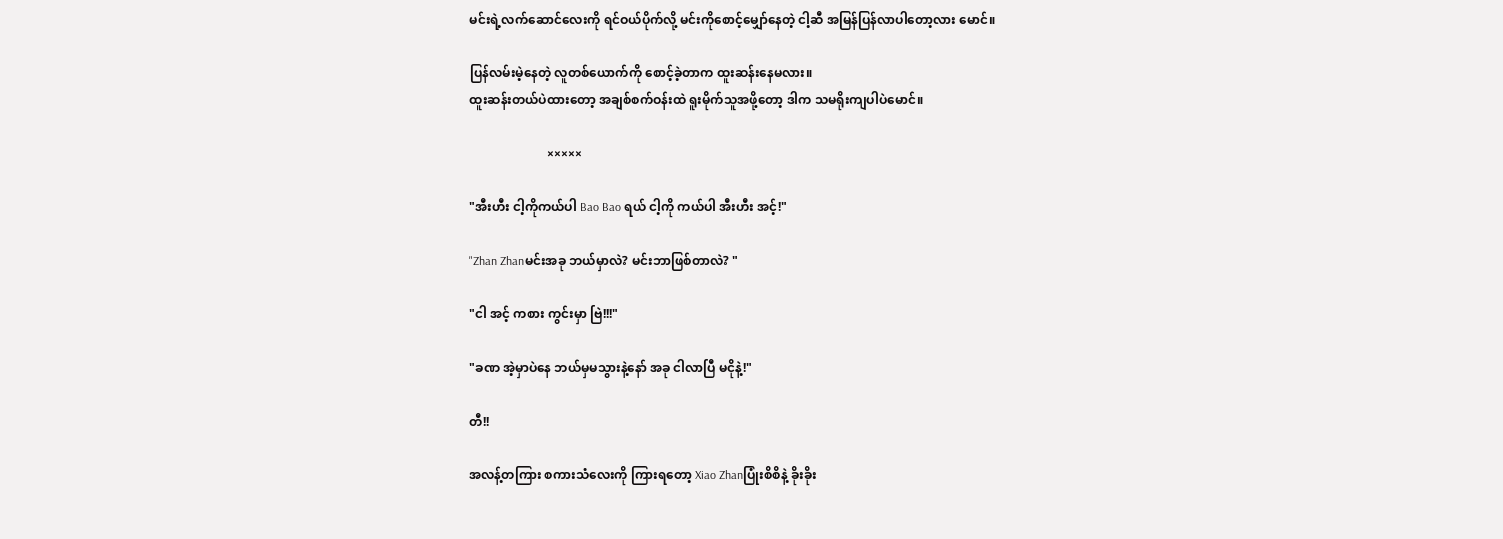မင်းရဲ့လက်ဆောင်လေးကို ရင်ဝယ်ပိုက်လို့ မင်းကိုစောင့်မျှော်နေတဲ့ ငါ့ဆီ အမြန်ပြန်လာပါတော့လား မောင်။

ပြန်လမ်းမဲ့နေတဲ့ လူတစ်ယောက်ကို စောင့်ခဲ့တာက ထူးဆန်းနေမလား။
ထူးဆန်းတယ်ပဲထားတော့ အချစ်စက်ဝန်းထဲ ရူးမိုက်သူအဖို့တော့ ဒါက သမရိုးကျပါပဲမောင်။

                         ×××××

"အီးဟီး ငါ့ကိုကယ်ပါ Bao Bao ရယ် ငါ့ကို ကယ်ပါ အီးဟီး အင့်!"

"Zhan Zhanမင်းအခု ဘယ်မှာလဲ? မင်းဘာဖြစ်တာလဲ? "

"ငါ အင့် ကစား ကွင်းမှာ ဗြဲ!!!"

"ခဏ အဲ့မှာပဲနေ ဘယ်မှမသွားနဲ့နော် အခု ငါလာပြီ မငိုနဲ့!"

တီ!!

အလန့်တကြား စကားသံလေးကို ကြားရတော့ Xiao Zhanပြုံးစိစိနဲ့ ခိုးခိုး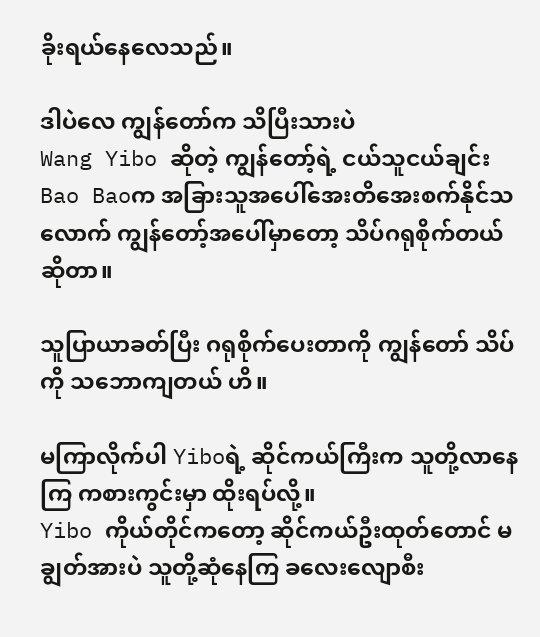ခိုးရယ်နေလေသည်။

ဒါပဲလေ ကျွန်တော်က သိပြီးသားပဲ
Wang Yibo ဆိုတဲ့ ကျွန်တော့်ရဲ့ ငယ်သူငယ်ချင်း Bao Baoက အခြားသူအပေါ်အေးတိအေးစက်နိုင်သလောက် ကျွန်တော့်အပေါ်မှာတော့ သိပ်ဂရုစိုက်တယ် ဆိုတာ။

သူပြာယာခတ်ပြီး ဂရုစိုက်ပေးတာကို ကျွန်တော် သိပ်ကို သဘောကျတယ် ဟိ။

မကြာလိုက်ပါ Yiboရဲ့ ဆိုင်ကယ်ကြီးက သူတို့လာနေကြ ကစားကွင်းမှာ ထိုးရပ်လို့။
Yibo ကိုယ်တိုင်ကတော့ ဆိုင်ကယ်ဦးထုတ်တောင် မချွတ်အားပဲ သူတို့ဆုံနေကြ ခလေးလျောစီး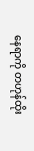နေရာကို တဟုန်ထိုး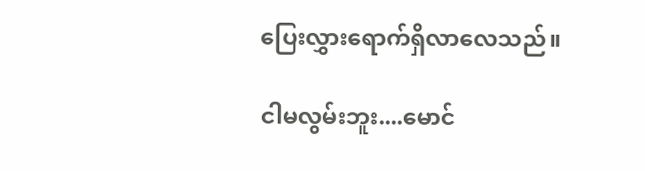ပြေးလွှားရောက်ရှိလာလေသည်။

ငါမလွမ်းဘူး....မောင်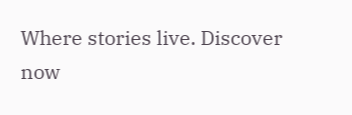Where stories live. Discover now